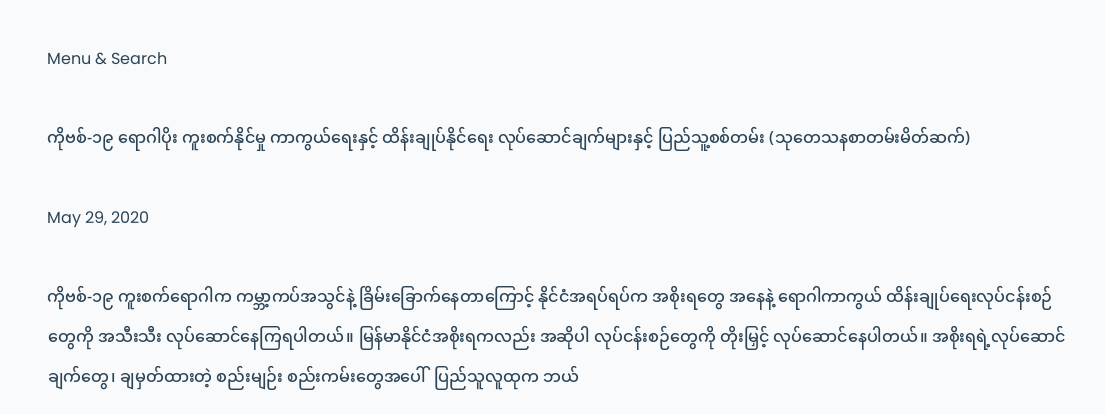Menu & Search

ကိုဗစ်-၁၉ ရောဂါပိုး ကူးစက်နိုင်မှု ကာကွယ်ရေးနှင့် ထိန်းချုပ်နိုင်ရေး လုပ်ဆောင်ချက်များနှင့် ပြည်သူ့စစ်တမ်း (သုတေသနစာတမ်းမိတ်ဆက်)

May 29, 2020

ကိုဗစ်-၁၉ ကူးစက်ရောဂါက ကမ္ဘာ့ကပ်အသွင်နဲ့ ခြိမ်းခြောက်နေတာကြောင့် နိုင်ငံအရပ်ရပ်က အစိုးရတွေ အနေနဲ့ ရောဂါကာကွယ် ထိန်းချုပ်ရေးလုပ်ငန်းစဉ်တွေကို အသီးသီး လုပ်ဆောင်နေကြရပါတယ်။ မြန်မာနိုင်ငံအစိုးရကလည်း အဆိုပါ လုပ်ငန်းစဉ်တွေကို တိုးမြှင့် လုပ်ဆောင်နေပါတယ်။ အစိုးရရဲ့လုပ်ဆောင်ချက်တွေ၊ ချမှတ်ထားတဲ့ စည်းမျဉ်း စည်းကမ်းတွေအပေါ်  ပြည်သူလူထုက ဘယ်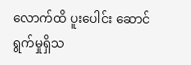လောက်ထိ ပူးပေါင်း ဆောင်ရွက်မှုရှိသ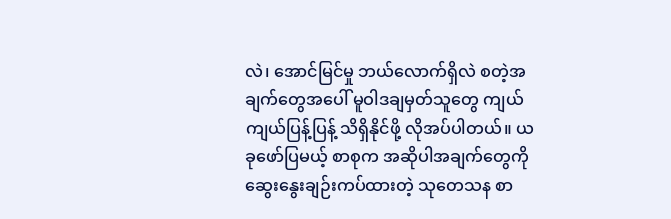လဲ၊ အောင်မြင်မှု ဘယ်လောက်ရှိလဲ စတဲ့အချက်တွေအပေါ် မူဝါဒချမှတ်သူတွေ ကျယ်ကျယ်ပြန့်ပြန့် သိရှိနိုင်ဖို့ လိုအပ်ပါတယ်။ ယခုဖော်ပြမယ့် စာစုက အဆိုပါအချက်တွေကို ဆွေးနွေးချဉ်းကပ်ထားတဲ့ သုတေသန စာ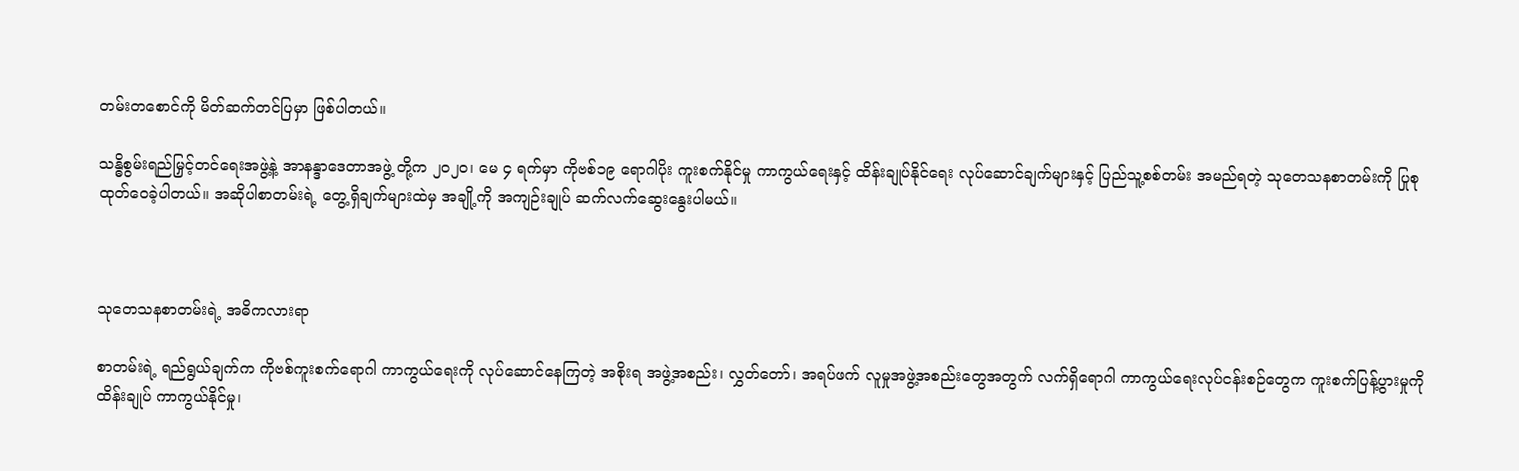တမ်းတစောင်ကို မိတ်ဆက်တင်ပြမှာ ဖြစ်ပါတယ်။

သန္ဓိစွမ်းရည်မြှင့်တင်ရေးအဖွဲ့နဲ့ အာနန္ဒာဒေတာအဖွဲ့ တို့က ၂၀၂၀၊ မေ ၄ ရက်မှာ ကိုဗစ်၁၉ ရောဂါပိုး ကူးစက်နိုင်မှု ကာကွယ်ရေးနှင့် ထိန်းချုပ်နိုင်ရေး လုပ်ဆောင်ချက်များနှင့် ပြည်သူ့စစ်တမ်း အမည်ရတဲ့ သုတေသနစာတမ်းကို ပြုစုထုတ်ဝေခဲ့ပါတယ်။ အဆိုပါစာတမ်းရဲ့ တွေ့ရှိချက်များထဲမှ အချို့ကို အကျဉ်းချုပ် ဆက်လက်ဆွေးနွေးပါမယ်။



သုတေသနစာတမ်းရဲ့ အဓိကလားရာ

စာတမ်းရဲ့ ရည်ရွယ်ချက်က ကိုဗစ်ကူးစက်ရောဂါ ကာကွယ်ရေးကို လုပ်ဆောင်နေကြတဲ့ အစိုးရ အဖွဲ့အစည်း၊ လွှတ်တော်၊ အရပ်ဖက် လူမှုအဖွဲ့အစည်းတွေအတွက် လက်ရှိရောဂါ ကာကွယ်ရေးလုပ်ငန်းစဉ်တွေက ကူးစက်ပြန့်ပွားမှုကို ထိန်းချုပ် ကာကွယ်နိုင်မှု၊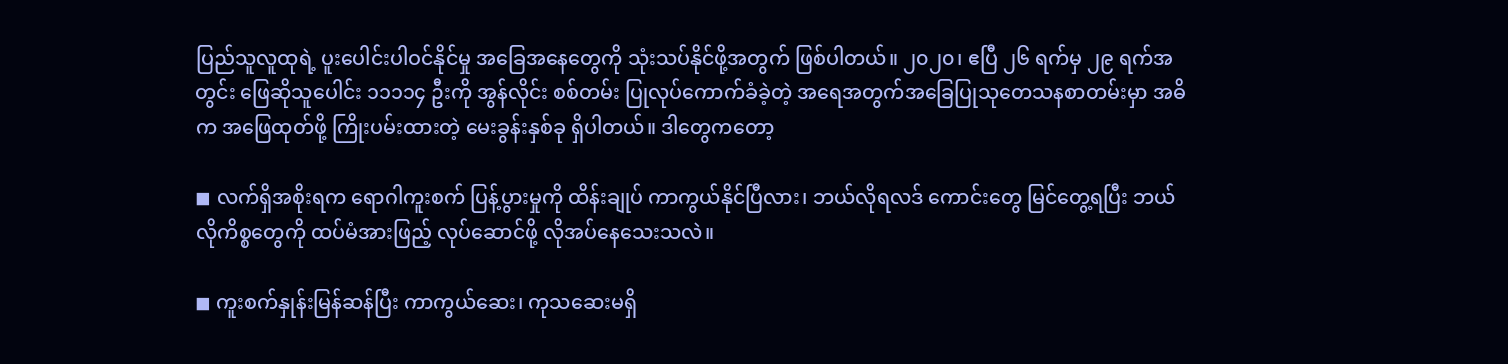ပြည်သူလူထုရဲ့ ပူးပေါင်းပါဝင်နိုင်မှု အခြေအနေတွေကို သုံးသပ်နိုင်ဖို့အတွက် ဖြစ်ပါတယ်။ ၂၀၂၀၊ ဧပြီ ၂၆ ရက်မှ ၂၉ ရက်အတွင်း ဖြေဆိုသူပေါင်း ၁၁၁၁၄ ဦးကို အွန်လိုင်း စစ်တမ်း ပြုလုပ်ကောက်ခံခဲ့တဲ့ အရေအတွက်အခြေပြုသုတေသနစာတမ်းမှာ အဓိက အဖြေထုတ်ဖို့ ကြိုးပမ်းထားတဲ့ မေးခွန်းနှစ်ခု ရှိပါတယ်။ ဒါတွေကတော့

◼ လက်ရှိအစိုးရက ရောဂါကူးစက် ပြန့်ပွားမှုကို ထိန်းချုပ် ကာကွယ်နိုင်ပြီလား၊ ဘယ်လိုရလဒ် ကောင်းတွေ မြင်တွေ့ရပြီး ဘယ်လိုကိစ္စတွေကို ထပ်မံအားဖြည့် လုပ်ဆောင်ဖို့ လိုအပ်နေသေးသလဲ။

◼ ကူးစက်နှုန်းမြန်ဆန်ပြီး ကာကွယ်ဆေး၊ ကုသဆေးမရှိ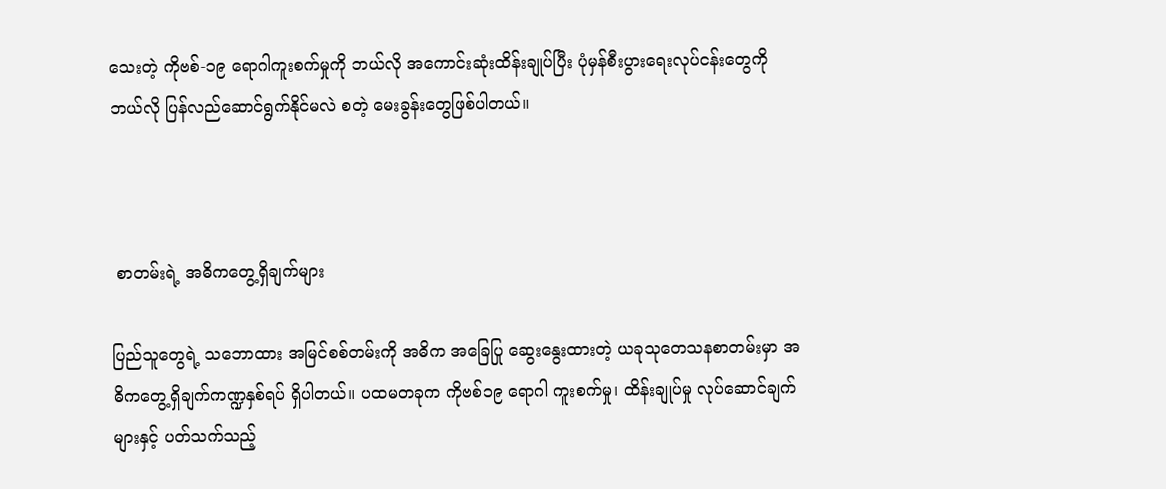သေးတဲ့ ကိုဗစ်-၁၉ ရောဂါကူးစက်မှုကို ဘယ်လို အကောင်းဆုံးထိန်းချုပ်ပြီး ပုံမှန်စီးပွားရေးလုပ်ငန်းတွေကို ဘယ်လို ပြန်လည်ဆောင်ရွက်နိုင်မလဲ စတဲ့ မေးခွန်းတွေဖြစ်ပါတယ်။



 စာတမ်းရဲ့ အဓိကတွေ့ရှိချက်များ

ပြည်သူတွေရဲ့ သဘောထား အမြင်စစ်တမ်းကို အဓိက အခြေပြု ဆွေးနွေးထားတဲ့ ယခုသုတေသနစာတမ်းမှာ အဓိကတွေ့ရှိချက်ကဏ္ဍနှစ်ရပ် ရှိပါတယ်။ ပထမတခုက ကိုဗစ်၁၉ ရောဂါ ကူးစက်မှု၊ ထိန်းချုပ်မှု လုပ်ဆောင်ချက်များနှင့် ပတ်သက်သည့်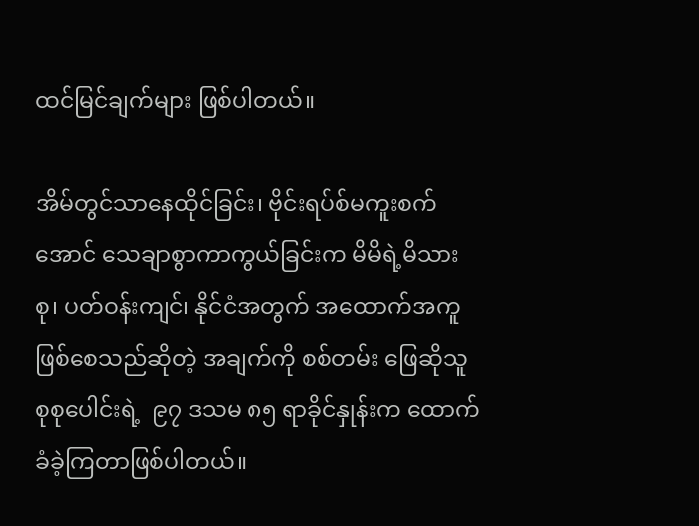ထင်မြင်ချက်များ ဖြစ်ပါတယ်။

အိမ်တွင်သာနေထိုင်ခြင်း၊ ဗိုင်းရပ်စ်မကူးစက်အောင် သေချာစွာကာကွယ်ခြင်းက မိမိရဲ့မိသားစု၊ ပတ်ဝန်းကျင်၊ နိုင်ငံအတွက် အထောက်အကူ ဖြစ်စေသည်ဆိုတဲ့ အချက်ကို စစ်တမ်း ဖြေဆိုသူစုစုပေါင်းရဲ့  ၉၇ ဒသမ ၈၅ ရာခိုင်နှုန်းက ထောက်ခံခဲ့ကြတာဖြစ်ပါတယ်။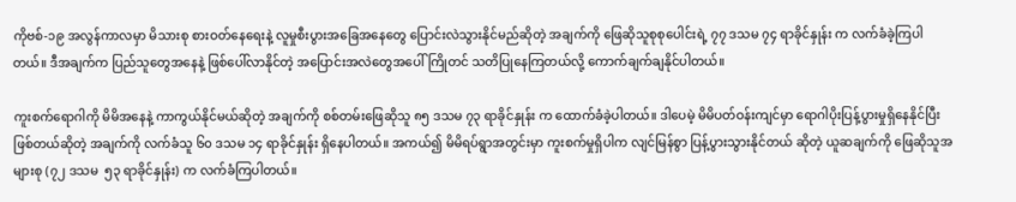ကိုဗစ်-၁၉ အလွန်ကာလမှာ မိသားစု စားဝတ်နေရေးနဲ့ လူမှုစီးပွားအခြေအနေတွေ ပြောင်းလဲသွားနိုင်မည်ဆိုတဲ့ အချက်ကို ဖြေဆိုသူစုစုပေါင်းရဲ့ ၇၇ ဒသမ ၇၄ ရာခိုင်နှုန်း က လက်ခံခဲ့ကြပါတယ်။ ဒီအချက်က ပြည်သူတွေအနေနဲ့ ဖြစ်ပေါ်လာနိုင်တဲ့ အပြောင်းအလဲတွေအပေါ် ကြိုတင် သတိပြုနေကြတယ်လို့ ကောက်ချက်ချနိုင်ပါတယ်။

ကူးစက်ရောဂါကို မိမိအနေနဲ့ ကာကွယ်နိုင်မယ်ဆိုတဲ့ အချက်ကို စစ်တမ်းဖြေဆိုသူ ၈၅ ဒသမ ၇၃ ရာခိုင်နှုန်း က ထောက်ခံခဲ့ပါတယ်။ ဒါပေမဲ့ မိမိပတ်ဝန်းကျင်မှာ ရောဂါပိုးပြန့်ပွားမှုရှိနေနိုင်ပြီး ဖြစ်တယ်ဆိုတဲ့ အချက်ကို လက်ခံသူ ၆၀ ဒသမ ၁၄ ရာခိုင်နှုန်း ရှိနေပါတယ်။ အကယ်၍ မိမိရပ်ရွာအတွင်းမှာ ကူးစက်မှုရှိပါက လျင်မြန်စွာ ပြန့်ပွားသွားနိုင်တယ် ဆိုတဲ့ ယူဆချက်ကို ဖြေဆိုသူအများစု (၇၂ ဒသမ  ၅၃ ရာခိုင်နှုန်း) က လက်ခံကြပါတယ်။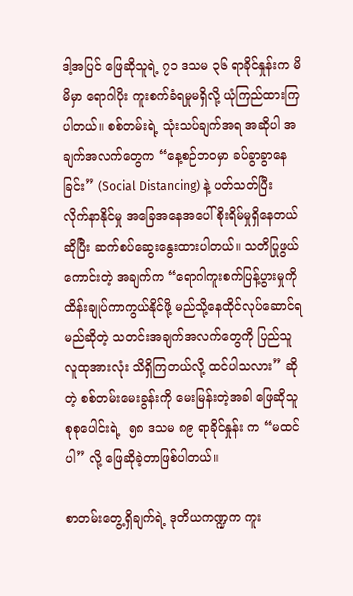ဒါ့အပြင် ဖြေဆိုသူရဲ့ ၇၁ ဒသမ ၃၆ ရာခိုင်နှုန်းက မိမိမှာ ရောဂါပိုး ကူးစက်ခံရမှုမရှိလို့ ယုံကြည်ထားကြပါတယ်။ စစ်တမ်းရဲ့ သုံးသပ်ချက်အရ အဆိုပါ အချက်အလက်တွေက “နေ့စဉ်ဘဝမှာ ခပ်ခွာခွာနေခြင်း” (Social Distancing) နဲ့ ပတ်သတ်ပြီး လိုက်နာနိုင်မှု အခြေအနေအပေါ် စိုးရိမ်မှုရှိနေတယ်ဆိုပြီး ဆက်စပ်ဆွေးနွေးထားပါတယ်။ သတိပြုဖွယ်ကောင်းတဲ့ အချက်က “ရောဂါကူးစက်ပြန့်ပွားမှုကို ထိန်းချုပ်ကာကွယ်နိုင်ဖို့ မည်သို့နေထိုင်လုပ်ဆောင်ရမည်ဆိုတဲ့ သတင်းအချက်အလက်တွေကို ပြည်သူလူထုအားလုံး သိရှိကြတယ်လို့ ထင်ပါသလား” ဆိုတဲ့ စစ်တမ်းမေးခွန်းကို မေးမြန်းတဲ့အခါ ဖြေဆိုသူ စုစုပေါင်းရဲ့  ၅၈ ဒသမ ၈၉ ရာခိုင်နှုန်း က “မထင်ပါ” လို့ ဖြေဆိုခဲ့တာဖြစ်ပါတယ်။

စာတမ်းတွေ့ရှိချက်ရဲ့ ဒုတိယကဏ္ဍက ကူး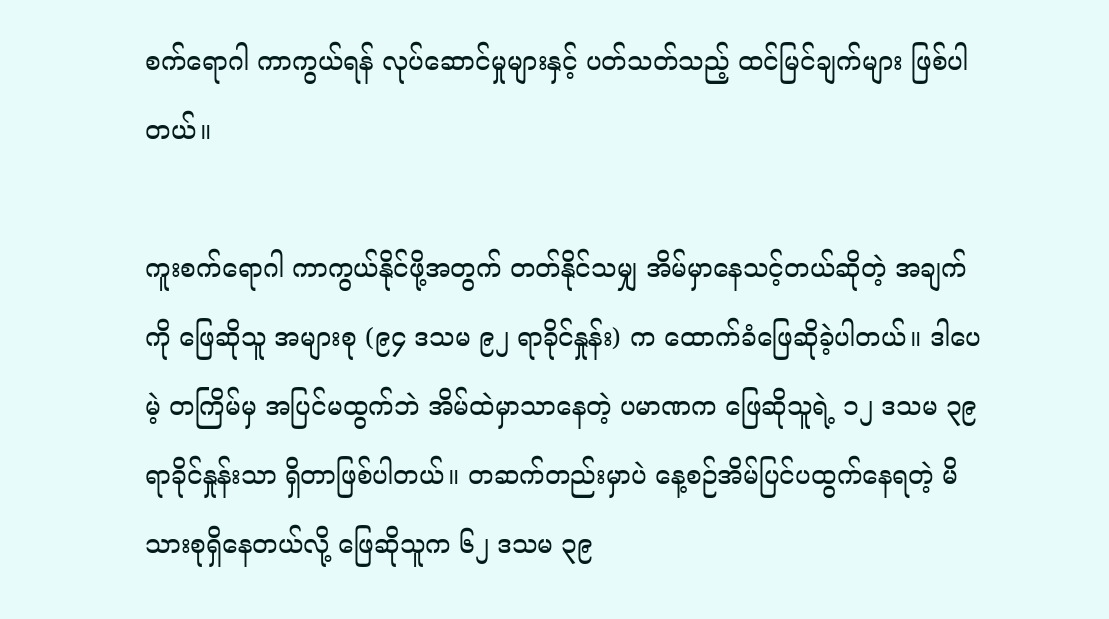စက်ရောဂါ ကာကွယ်ရန် လုပ်ဆောင်မှုများနှင့် ပတ်သတ်သည့် ထင်မြင်ချက်များ ဖြစ်ပါတယ်။

ကူးစက်ရောဂါ ကာကွယ်နိုင်ဖို့အတွက် တတ်နိုင်သမျှ အိမ်မှာနေသင့်တယ်ဆိုတဲ့ အချက်ကို ဖြေဆိုသူ အများစု (၉၄ ဒသမ ၉၂ ရာခိုင်နှုန်း) က ထောက်ခံဖြေဆိုခဲ့ပါတယ်။ ဒါပေမဲ့ တကြိမ်မှ အပြင်မထွက်ဘဲ အိမ်ထဲမှာသာနေတဲ့ ပမာဏက ဖြေဆိုသူရဲ့ ၁၂ ဒသမ ၃၉ ရာခိုင်နှုန်းသာ ရှိတာဖြစ်ပါတယ်။ တဆက်တည်းမှာပဲ နေ့စဉ်အိမ်ပြင်ပထွက်နေရတဲ့ မိသားစုရှိနေတယ်လို့ ဖြေဆိုသူက ၆၂ ဒသမ ၃၉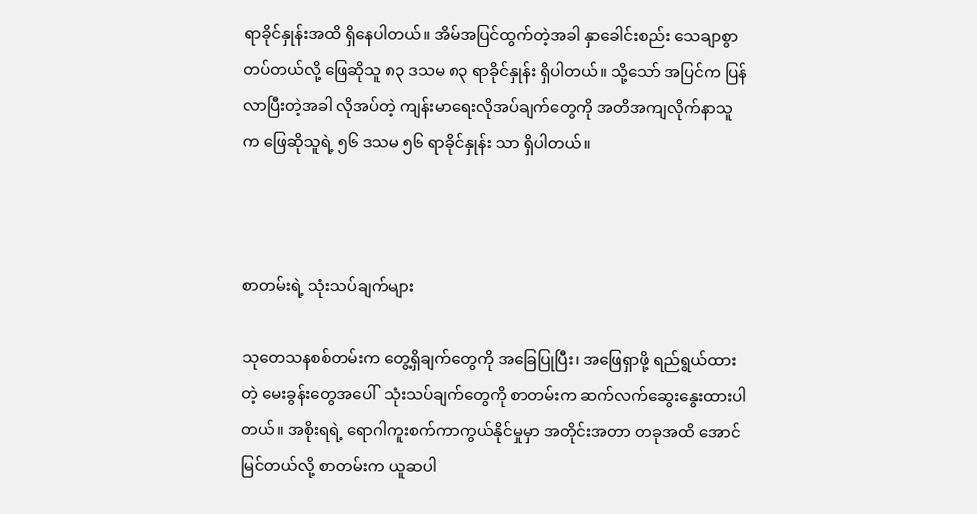ရာခိုင်နှုန်းအထိ ရှိနေပါတယ်။ အိမ်အပြင်ထွက်တဲ့အခါ နှာခေါင်းစည်း သေချာစွာတပ်တယ်လို့ ဖြေဆိုသူ ၈၃ ဒသမ ၈၃ ရာခိုင်နှုန်း ရှိပါတယ်။ သို့သော် အပြင်က ပြန်လာပြီးတဲ့အခါ လိုအပ်တဲ့ ကျန်းမာရေးလိုအပ်ချက်တွေကို အတိအကျလိုက်နာသူက ဖြေဆိုသူရဲ့ ၅၆ ဒသမ ၅၆ ရာခိုင်နှုန်း သာ ရှိပါတယ်။



စာတမ်းရဲ့ သုံးသပ်ချက်များ

သုတေသနစစ်တမ်းက တွေ့ရှိချက်တွေကို အခြေပြုပြီး၊ အဖြေရှာဖို့ ရည်ရွယ်ထားတဲ့ မေးခွန်းတွေအပေါ်  သုံးသပ်ချက်တွေကို စာတမ်းက ဆက်လက်ဆွေးနွေးထားပါတယ်။ အစိုးရရဲ့ ရောဂါကူးစက်ကာကွယ်နိုင်မှုမှာ အတိုင်းအတာ တခုအထိ အောင်မြင်တယ်လို့ စာတမ်းက ယူဆပါ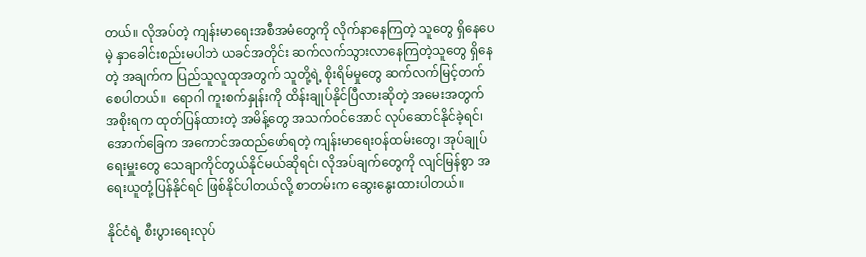တယ်။ လိုအပ်တဲ့ ကျန်းမာရေးအစီအမံတွေကို လိုက်နာနေကြတဲ့ သူတွေ ရှိနေပေမဲ့ နှာခေါင်းစည်းမပါဘဲ ယခင်အတိုင်း ဆက်လက်သွားလာနေကြတဲ့သူတွေ ရှိနေတဲ့ အချက်က ပြည်သူလူထုအတွက် သူတို့ရဲ့ စိုးရိမ်မှုတွေ ဆက်လက်မြင့်တက်စေပါတယ်။  ရောဂါ ကူးစက်နှုန်းကို ထိန်းချုပ်နိုင်ပြီလားဆိုတဲ့ အမေးအတွက် အစိုးရက ထုတ်ပြန်ထားတဲ့ အမိန့်တွေ အသက်ဝင်အောင် လုပ်ဆောင်နိုင်ခဲ့ရင်၊ အောက်ခြေက အကောင်အထည်ဖော်ရတဲ့ ကျန်းမာရေးဝန်ထမ်းတွေ၊ အုပ်ချုပ်ရေးမှူးတွေ သေချာကိုင်တွယ်နိုင်မယ်ဆိုရင်၊ လိုအပ်ချက်တွေကို လျင်မြန်စွာ အရေးယူတုံ့ပြန်နိုင်ရင် ဖြစ်နိုင်ပါတယ်လို့ စာတမ်းက ဆွေးနွေးထားပါတယ်။

နိုင်ငံရဲ့ စီးပွားရေးလုပ်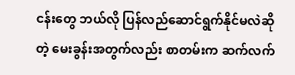ငန်းတွေ ဘယ်လို ပြန်လည်ဆောင်ရွက်နိုင်မလဲဆိုတဲ့ မေးခွန်းအတွက်လည်း စာတမ်းက ဆက်လက်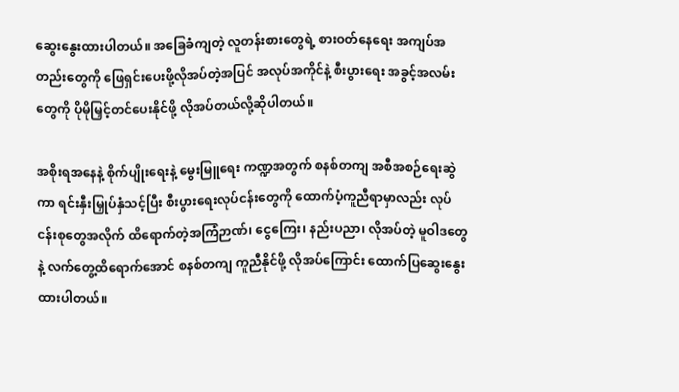ဆွေးနွေးထားပါတယ်။ အခြေခံကျတဲ့ လူတန်းစားတွေရဲ့ စားဝတ်နေရေး အကျပ်အတည်းတွေကို ဖြေရှင်းပေးဖို့လိုအပ်တဲ့အပြင် အလုပ်အကိုင်နဲ့ စီးပွားရေး အခွင့်အလမ်းတွေကို ပိုမိုမြှင့်တင်ပေးနိုင်ဖို့ လိုအပ်တယ်လို့ဆိုပါတယ်။

အစိုးရအနေနဲ့ စိုက်ပျိုးရေးနဲ့ မွေးမြူရေး ကဏ္ဍအတွက် စနစ်တကျ အစီအစဉ်ရေးဆွဲကာ ရင်းနှီးမြှုပ်နှံသင့်ပြီး စီးပွားရေးလုပ်ငန်းတွေကို ထောက်ပံ့ကူညီရာမှာလည်း လုပ်ငန်းစုတွေအလိုက် ထိရောက်တဲ့အကြံဉာဏ်၊ ငွေကြေး၊ နည်းပညာ၊ လိုအပ်တဲ့ မူဝါဒတွေနဲ့ လက်တွေ့ထိရောက်အောင် စနစ်တကျ ကူညီနိုင်ဖို့ လိုအပ်ကြောင်း ထောက်ပြဆွေးနွေးထားပါတယ်။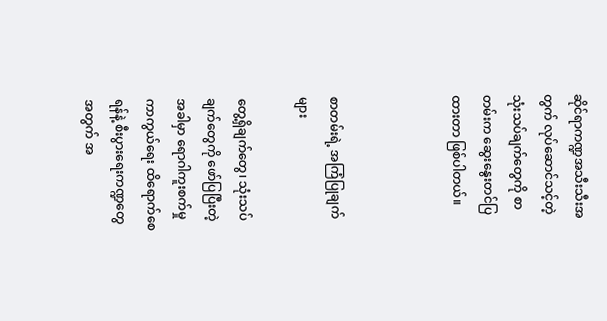ဆိုင်ရာကဏ္ဍအသီးသီးအတွက် လုပ်ဆောင်သင့်တဲ့ သုံးသပ်ချက်တွေကို စာတမ်းက ဆွေးနွေးတင်ပြထားတာ ဖြစ်ပါတယ်။



စာတမ်းရဲ့ အကြံပြုချက်များ

တွေ့ရှိချက်တွေ၊ သုံးသပ်ချက်တွေကို ဖော်ပြပြီးတဲ့အခါမှာ ရောဂါကူးစက်မှု ကာကွယ်ရေး ထိရောက်စေရန်နဲ့ စီးပွားရေးကဏ္ဍတွေအတွက် အ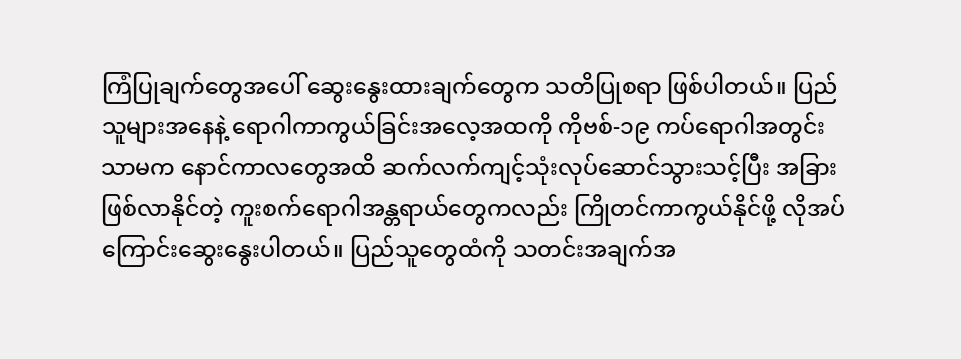ကြံပြုချက်တွေအပေါ် ဆွေးနွေးထားချက်တွေက သတိပြုစရာ ဖြစ်ပါတယ်။ ပြည်သူများအနေနဲ့ ရောဂါကာကွယ်ခြင်းအလေ့အထကို ကိုဗစ်-၁၉ ကပ်ရောဂါအတွင်းသာမက နောင်ကာလတွေအထိ ဆက်လက်ကျင့်သုံးလုပ်ဆောင်သွားသင့်ပြီး အခြားဖြစ်လာနိုင်တဲ့ ကူးစက်ရောဂါအန္တရာယ်တွေကလည်း ကြိုတင်ကာကွယ်နိုင်ဖို့ လိုအပ်ကြောင်းဆွေးနွေးပါတယ်။ ပြည်သူတွေထံကို သတင်းအချက်အ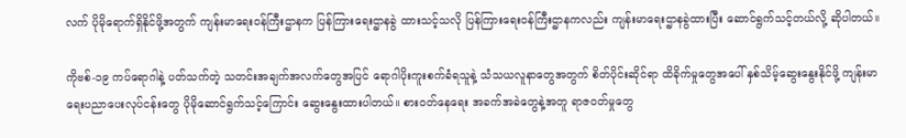လက် ပိုမိုရောက်ရှိနိုင်ဖို့အတွက် ကျန်းမာရေးဝန်ကြီးဌာနက ပြန်ကြားရေးဌာနခွဲ ထားသင့်သလို ပြန်ကြားရေးဝန်ကြီးဌာနကလည်း ကျန်းမာရေးဌာနခွဲထားပြီး ဆောင်ရွက်သင့်တယ်လို့ ဆိုပါတယ်။

ကိုဗစ်-၁၉ ကပ်ရောဂါနဲ့ ပတ်သက်တဲ့ သတင်းအချက်အလက်တွေအပြင် ရောဂါပိုးကူးစက်ခံရသူနဲ့ သံသယလူနာတွေအတွက် စိတ်ပိုင်းဆိုင်ရာ ထိခိုက်မှုတွေအပေါ် နှစ်သိမ့်ဆွေးနွေးနိုင်ဖို့ ကျန်းမာရေးပညာပေးလုပ်ငန်းတွေ ပိုမိုဆောင်ရွက်သင့်ကြောင်း ဆွေးနွေးထားပါတယ်။ စားဝတ်နေရေး အခက်အခဲတွေနဲ့အတူ ရာဇဝတ်မှုတွေ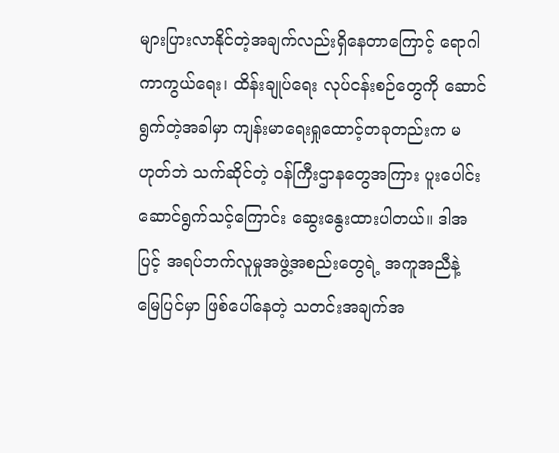များပြားလာနိုင်တဲ့အချက်လည်းရှိနေတာကြောင့် ရောဂါကာကွယ်ရေး၊ ထိန်းချုပ်ရေး လုပ်ငန်းစဉ်တွေကို ဆောင်ရွက်တဲ့အခါမှာ ကျန်းမာရေးရှုထောင့်တခုတည်းက မဟုတ်ဘဲ သက်ဆိုင်တဲ့ ဝန်ကြီးဌာနတွေအကြား ပူးပေါင်းဆောင်ရွက်သင့်ကြောင်း ဆွေးနွေးထားပါတယ်။ ဒါအပြင့် အရပ်ဘက်လူမှုအဖွဲ့အစည်းတွေရဲ့ အကူအညီနဲ့ မြေပြင်မှာ ဖြစ်ပေါ်နေတဲ့ သတင်းအချက်အ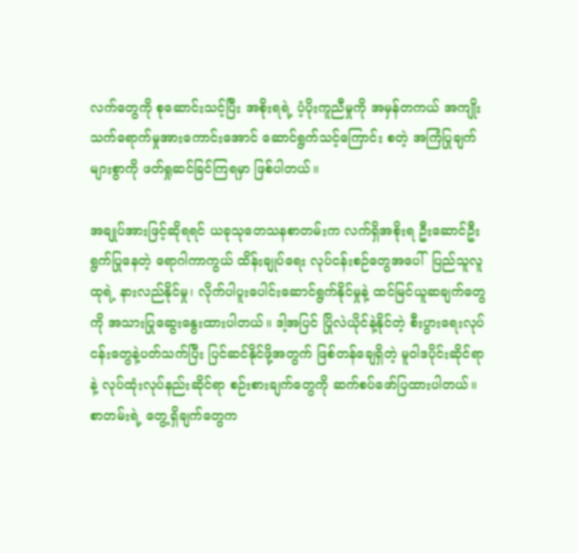လက်တွေကို စုဆောင်းသင့်ပြီး အစိုးရရဲ့ ပံ့ပိုးကူညီမှုကို အမှန်တကယ် အကျိုးသက်ရောက်မှုအားကောင်းအောင် ဆောင်ရွက်သင့်ကြောင်း စတဲ့ အကြံပြုချက်များစွာကို ဖတ်ရှုဆင်ခြင်ကြရမှာ ဖြစ်ပါတယ်။

အချုပ်အားဖြင့်ဆိုရရင် ယခုသုတေသနစာတမ်းက လက်ရှိအစိုးရ ဦးဆောင်ဦးရွက်ပြုနေတဲ့ ရောဂါကာကွယ် ထိန်းချုပ်ရေး လုပ်ငန်းစဉ်တွေအပေါ်  ပြည်သူလူထုရဲ့ နားလည်နိုင်မှု၊ လိုက်ပါပူးပေါင်းဆောင်ရွက်နိုင်မှုနဲ့ ထင်မြင်ယူဆချက်တွေကို အသားပြုဆွေးနွေးထားပါတယ်။ ဒါ့အပြင် ပြိုလဲယိုင်နဲ့နိုင်တဲ့ စီးပွားရေးလုပ်ငန်းတွေနဲ့ပတ်သက်ပြီး ပြင်ဆင်နိုင်ဖို့အတွက် ဖြစ်တန်ချေရှိတဲ့ မူဝါဒပိုင်းဆိုင်ရာနဲ့ လုပ်ထုံးလုပ်နည်းဆိုင်ရာ စဉ်းစားချက်တွေကို ဆက်စပ်ဖော်ပြထားပါတယ်။ စာတမ်းရဲ့ တွေ့ရှိချက်တွေက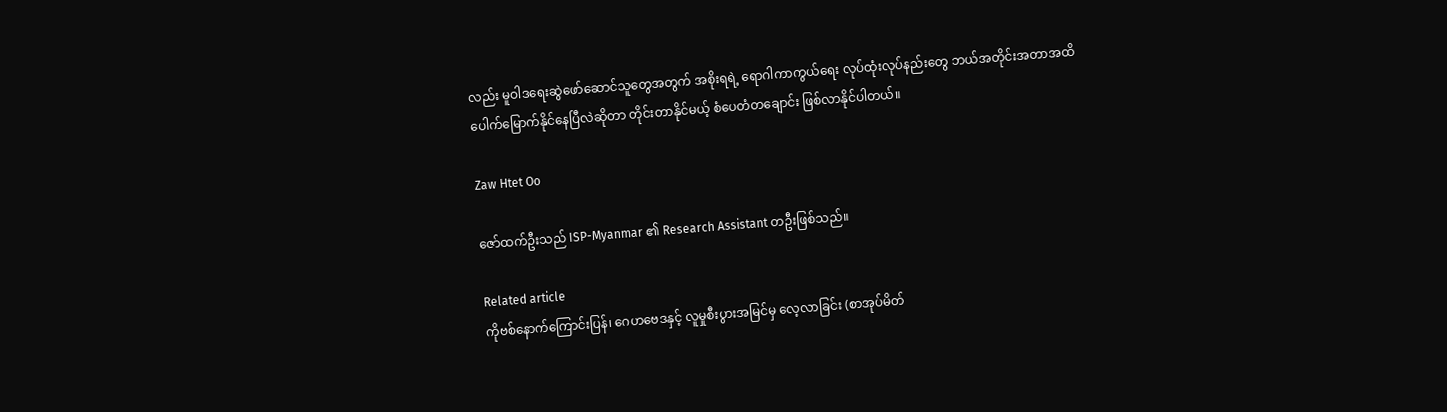လည်း မူဝါဒရေးဆွဲဖော်ဆောင်သူတွေအတွက် အစိုးရရဲ့ ရောဂါကာကွယ်ရေး လုပ်ထုံးလုပ်နည်းတွေ ဘယ်အတိုင်းအတာအထိ ပေါက်မြောက်နိုင်နေပြီလဲဆိုတာ တိုင်းတာနိုင်မယ့် စံပေတံတချောင်း ဖြစ်လာနိုင်ပါတယ်။

Zaw Htet Oo

ဇော်ထက်ဦးသည် ISP-Myanmar ၏ Research Assistant တဦးဖြစ်သည်။

Related article
ကိုဗစ်နောက်ကြောင်းပြန်၊ ဂေဟဗေဒနှင့် လူမှုစီးပွားအမြင်မှ လေ့လာခြင်း (စာအုပ်မိတ်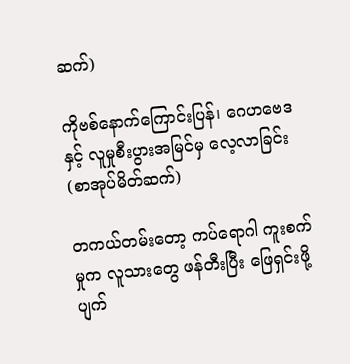ဆက်)

ကိုဗစ်နောက်ကြောင်းပြန်၊ ဂေဟဗေဒနှင့် လူမှုစီးပွားအမြင်မှ လေ့လာခြင်း (စာအုပ်မိတ်ဆက်)

တကယ်တမ်းတော့ ကပ်ရောဂါ ကူးစက်မှုက လူသားတွေ ဖန်တီးပြီး ဖြေရှင်းဖို့ ပျက်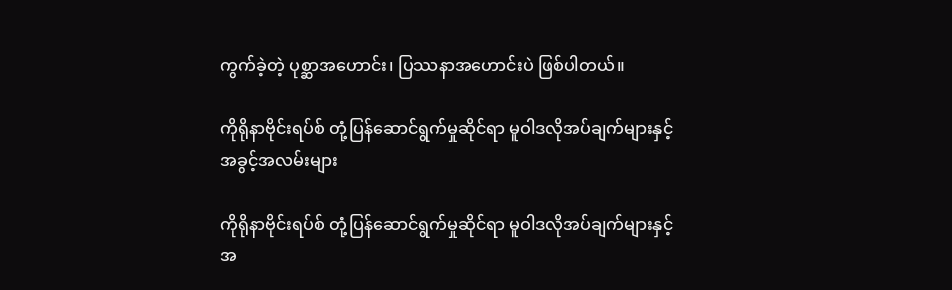ကွက်ခဲ့တဲ့ ပုစ္ဆာအဟောင်း၊ ပြဿနာအဟောင်းပဲ ဖြစ်ပါတယ်။

ကိုရိုနာဗိုင်းရပ်စ် တုံ့ပြန်ဆောင်ရွက်မှုဆိုင်ရာ မူဝါဒလိုအပ်ချက်များနှင့် အခွင့်အလမ်းများ

ကိုရိုနာဗိုင်းရပ်စ် တုံ့ပြန်ဆောင်ရွက်မှုဆိုင်ရာ မူဝါဒလိုအပ်ချက်များနှင့် အ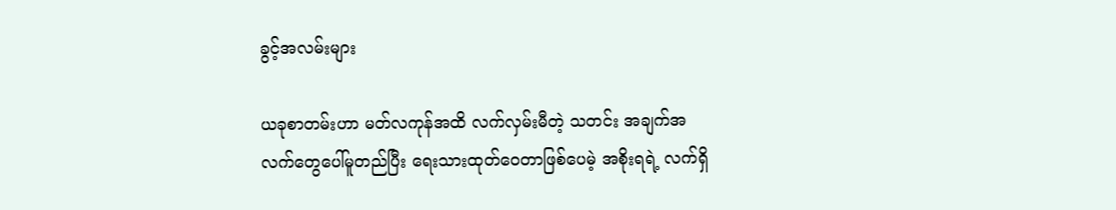ခွင့်အလမ်းများ

ယခုစာတမ်းဟာ မတ်လကုန်အထိ လက်လှမ်းမီတဲ့ သတင်း အချက်အလက်တွေပေါ်မူတည်ပြီး ရေးသားထုတ်ဝေတာဖြစ်ပေမဲ့ အစိုးရရဲ့ လက်ရှိ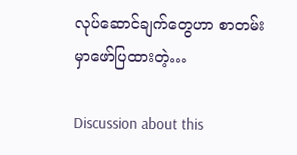လုပ်ဆောင်ချက်တွေဟာ စာတမ်းမှာဖော်ပြထားတဲ့…

Discussion about this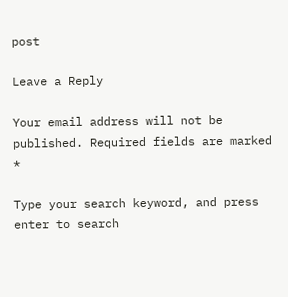post

Leave a Reply

Your email address will not be published. Required fields are marked *

Type your search keyword, and press enter to search